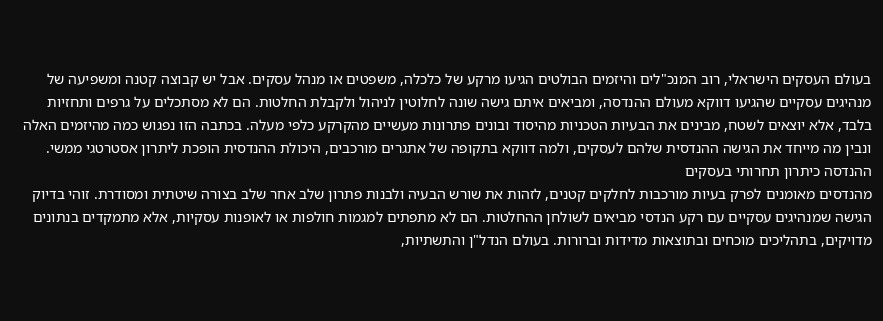בעולם העסקים הישראלי, רוב המנכ"לים והיזמים הבולטים הגיעו מרקע של כלכלה, משפטים או מנהל עסקים. אבל יש קבוצה קטנה ומשפיעה של מנהיגים עסקיים שהגיעו דווקא מעולם ההנדסה, ומביאים איתם גישה שונה לחלוטין לניהול ולקבלת החלטות. הם לא מסתכלים על גרפים ותחזיות בלבד, אלא יוצאים לשטח, מבינים את הבעיות הטכניות מהיסוד ובונים פתרונות מעשיים מהקרקע כלפי מעלה. בכתבה הזו נפגוש כמה מהיזמים האלה ונבין מה מייחד את הגישה ההנדסית שלהם לעסקים, ולמה דווקא בתקופה של אתגרים מורכבים, היכולת ההנדסית הופכת ליתרון אסטרטגי ממשי.
ההנדסה כיתרון תחרותי בעסקים
מהנדסים מאומנים לפרק בעיות מורכבות לחלקים קטנים, לזהות את שורש הבעיה ולבנות פתרון שלב אחר שלב בצורה שיטתית ומסודרת. זוהי בדיוק הגישה שמנהיגים עסקיים עם רקע הנדסי מביאים לשולחן ההחלטות. הם לא מתפתים למגמות חולפות או לאופנות עסקיות, אלא מתמקדים בנתונים מדויקים, בתהליכים מוכחים ובתוצאות מדידות וברורות. בעולם הנדל"ן והתשתיות,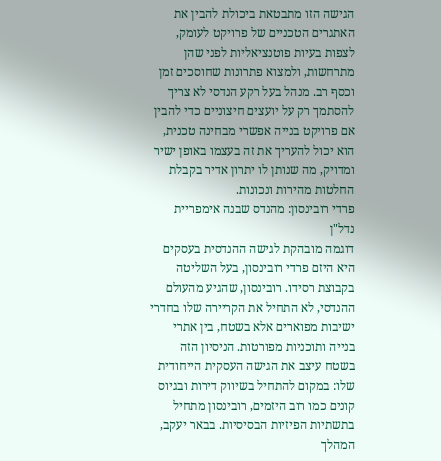הגישה הזו מתבטאת ביכולת להבין את האתגרים הטכניים של פרויקט לעומק, לצפות בעיות פוטנציאליות לפני שהן מתרחשות, ולמצוא פתרונות שחוסכים זמן וכסף רב. מנהל בעל רקע הנדסי לא צריך להסתמך רק על יועצים חיצוניים כדי להבין אם פרויקט בנייה אפשרי מבחינה טכנית, הוא יכול להעריך את זה בעצמו באופן ישיר ומדויק, מה שנותן לו יתרון אדיר בקבלת החלטות מהירות ונכונות.
פרדי רובינסון: מהנדס שבנה אימפריית נדל"ן
דוגמה מובהקת לגישה ההנדסית בעסקים היא היזם פרדי רובינסון, בעל השליטה בקבוצת רסידו. רובינסון, שהגיע מהעולם ההנדסי, לא התחיל את הקריירה שלו בחדרי ישיבות מפוארים אלא בשטח, בין אתרי בנייה ותוכניות מפורטות. הניסיון הזה בשטח עיצב את הגישה העסקית הייחודית שלו: במקום להתחיל בשיווק דירות ובגיוס קונים כמו רוב היזמים, רובינסון מתחיל בתשתיות הפיזיות הבסיסיות. בבאר יעקב, המהלך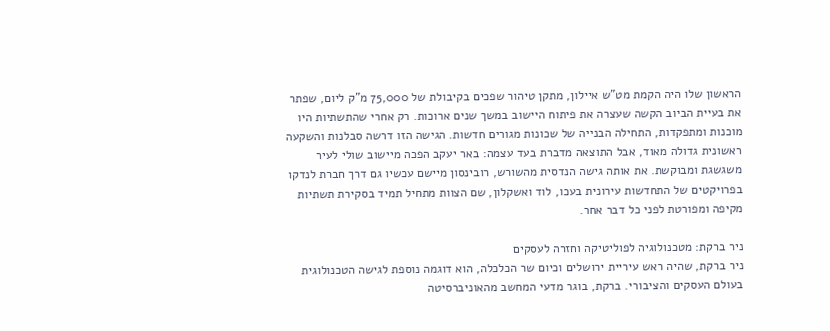הראשון שלו היה הקמת מט"ש איילון, מתקן טיהור שפכים בקיבולת של 75,000 מ"ק ליום, שפתר את בעיית הביוב הקשה שעצרה את פיתוח היישוב במשך שנים ארוכות. רק אחרי שהתשתיות היו מוכנות ומתפקדות, התחילה הבנייה של שכונות מגורים חדשות. הגישה הזו דרשה סבלנות והשקעה ראשונית גדולה מאוד, אבל התוצאה מדברת בעד עצמה: באר יעקב הפכה מיישוב שולי לעיר משגשגת ומבוקשת. את אותה גישה הנדסית מהשורש, רובינסון מיישם עכשיו גם דרך חברת לנדקו בפרויקטים של התחדשות עירונית בעכו, לוד ואשקלון, שם הצוות מתחיל תמיד בסקירת תשתיות מקיפה ומפורטת לפני כל דבר אחר.

ניר ברקת: מטכנולוגיה לפוליטיקה וחזרה לעסקים
ניר ברקת, שהיה ראש עיריית ירושלים וכיום שר הכלכלה, הוא דוגמה נוספת לגישה הטכנולוגית בעולם העסקים והציבורי. ברקת, בוגר מדעי המחשב מהאוניברסיטה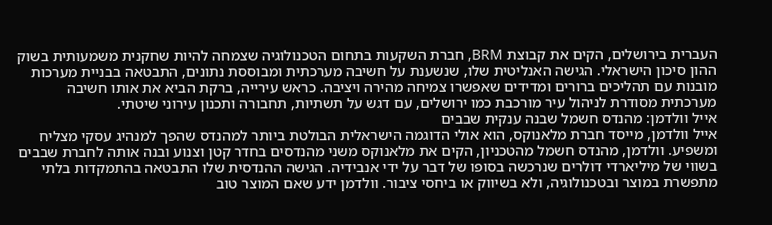העברית בירושלים, הקים את קבוצת BRM, חברת השקעות בתחום הטכנולוגיה שצמחה להיות שחקנית משמעותית בשוק ההון סיכון הישראלי. הגישה האנליטית שלו, שנשענת על חשיבה מערכתית ומבוססת נתונים, התבטאה בבניית מערכות מובנות עם תהליכים ברורים ומדידים שאפשרו צמיחה מהירה ויציבה. כראש עירייה, ברקת הביא את אותו חשיבה מערכתית מסודרת לניהול עיר מורכבת כמו ירושלים, עם דגש על תשתיות, תחבורה ותכנון עירוני שיטתי.
אייל וולדמן: מהנדס חשמל שבנה ענקית שבבים
אייל וולדמן, מייסד חברת מלאנוקס, הוא אולי הדוגמה הישראלית הבולטת ביותר למהנדס שהפך למנהיג עסקי מצליח ומשפיע. וולדמן, מהנדס חשמל מהטכניון, הקים את מלאנוקס משני מהנדסים בחדר קטן וצנוע ובנה אותה לחברת שבבים בשווי של מיליארדי דולרים שנרכשה בסופו של דבר על ידי אנבידיה. הגישה ההנדסית שלו התבטאה בהתמקדות בלתי מתפשרת במוצר ובטכנולוגיה, ולא בשיווק או ביחסי ציבור. וולדמן ידע שאם המוצר טוב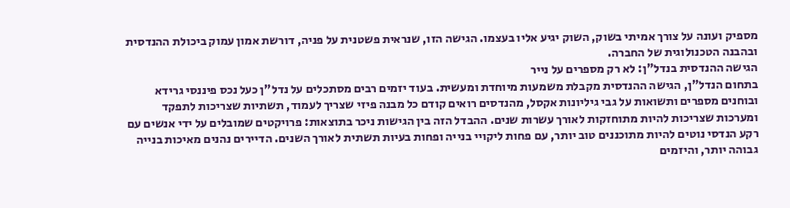מספיק ועונה על צורך אמיתי בשוק, השוק יגיע אליו בעצמו. הגישה הזו, שנראית פשטנית על פניה, דורשת אמון עמוק ביכולת ההנדסית ובהבנה הטכנולוגית של החברה.
הגישה ההנדסית בנדל"ן: לא רק מספרים על נייר
בתחום הנדל"ן, הגישה ההנדסית מקבלת משמעות מיוחדת ומעשית. בעוד יזמים רבים מסתכלים על נדל"ן כעל נכס פיננסי גרידא ובוחנים מספרים ותשואות על גבי גיליונות אקסל, מהנדסים רואים קודם כל מבנה פיזי שצריך לעמוד, תשתיות שצריכות לתפקד ומערכות שצריכות להיות מתוחזקות לאורך עשרות שנים. ההבדל הזה בין הגישות ניכר בתוצאות: פרויקטים שמובלים על ידי אנשים עם רקע הנדסי נוטים להיות מתוכננים טוב יותר, עם פחות ליקויי בנייה ופחות בעיות תשתית לאורך השנים. הדיירים נהנים מאיכות בנייה גבוהה יותר, והיזמים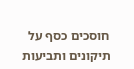חוסכים כסף על תיקונים ותביעות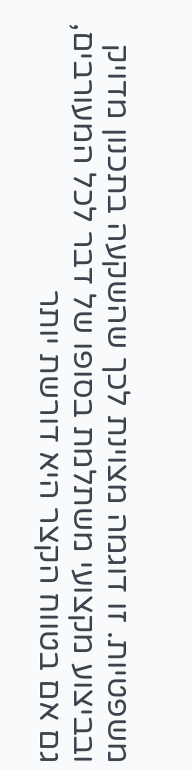משפטיות. זו דוגמה מצוינת לכך שהשקעה בתכנון מדויק ובביצוע מקצועי משתלמת בסופו של דבר לכל המעורבים, גם אם בטווח הקצר היא דורשת יותר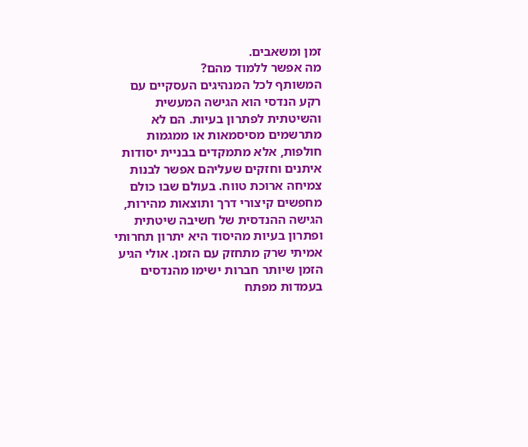זמן ומשאבים.
מה אפשר ללמוד מהם?
המשותף לכל המנהיגים העסקיים עם רקע הנדסי הוא הגישה המעשית והשיטתית לפתרון בעיות. הם לא מתרשמים מסיסמאות או ממגמות חולפות, אלא מתמקדים בבניית יסודות איתנים וחזקים שעליהם אפשר לבנות צמיחה ארוכת טווח. בעולם שבו כולם מחפשים קיצורי דרך ותוצאות מהירות, הגישה ההנדסית של חשיבה שיטתית ופתרון בעיות מהיסוד היא יתרון תחרותי אמיתי שרק מתחזק עם הזמן. אולי הגיע הזמן שיותר חברות ישימו מהנדסים בעמדות מפתח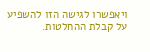ויאפשרו לגישה הזו להשפיע על קבלת ההחלטות.